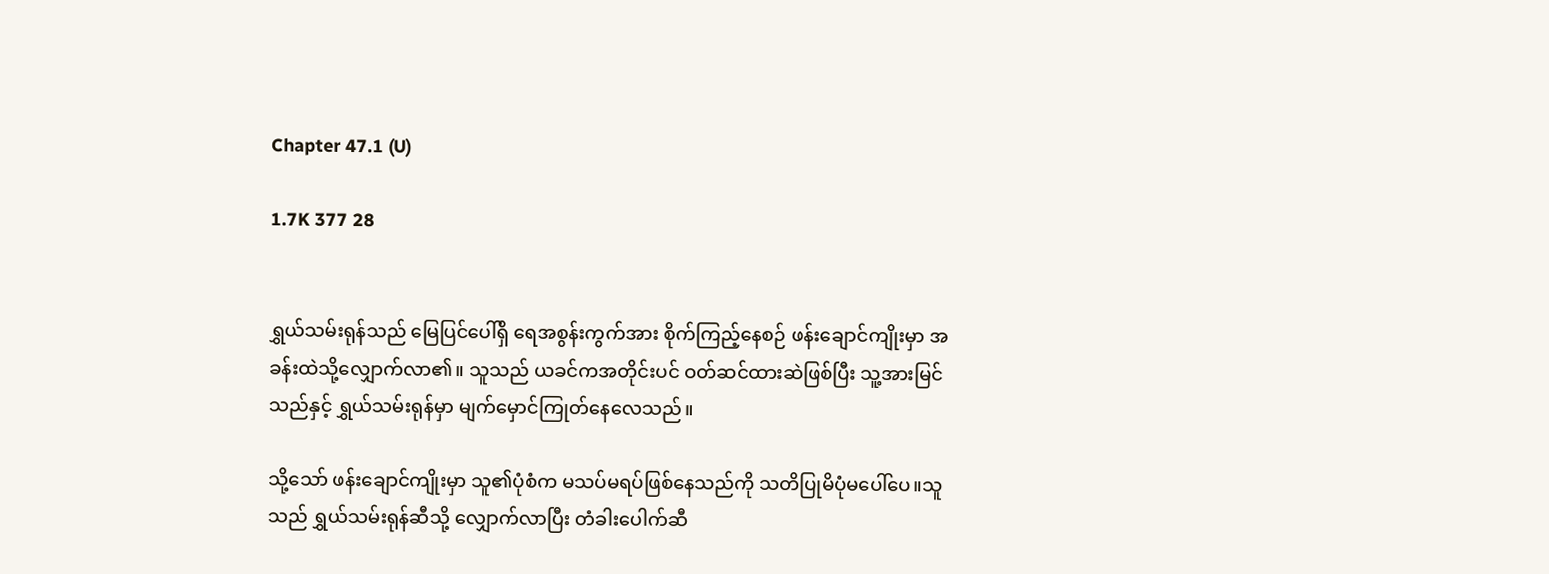Chapter 47.1 (U)

1.7K 377 28


ရွှယ်သမ်းရုန်သည် မြေပြင်ပေါ်ရှိ ရေအစွန်းကွက်အား စိုက်ကြည့်နေစဉ် ဖန်းချောင်ကျိုးမှာ အခန်းထဲသို့လျှောက်လာ၏။ သူသည် ယခင်ကအတိုင်းပင် ဝတ်ဆင်ထားဆဲဖြစ်ပြီး သူ့အားမြင်သည်နှင့် ရွှယ်သမ်းရုန်မှာ မျက်မှောင်ကြုတ်နေလေသည်။

သို့သော် ဖန်းချောင်ကျိုးမှာ သူ၏ပုံစံက မသပ်မရပ်ဖြစ်နေသည်ကို သတိပြုမိပုံမပေါ်ပေ။သူသည် ရွှယ်သမ်းရုန်ဆီသို့ လျှောက်လာပြီး တံခါးပေါက်ဆီ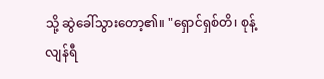သို့ ဆွဲခေါ်သွားတော့၏။ "ရှောင်ရှစ်တိ၊ စုန့်လျန်ရီ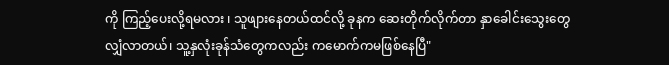ကို ကြည့်ပေးလို့ရမလား ၊ သူဖျားနေတယ်ထင်လို့ ခုနက ဆေးတိုက်လိုက်တာ နှာခေါင်းသွေးတွေလျှံလာတယ်၊ သူ့နှလုံးခုန်သံတွေကလည်း ကမောက်ကမဖြစ်နေပြီ"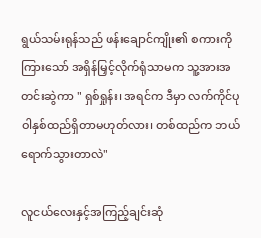ရွယ်သမ်းရုန်သည် ဖန်းချောင်ကျိုး၏ စကားကိုကြားသော် အရှိန်မြှင့်လိုက်ရုံသာမက သူ့အားအတင်းဆွဲကာ " ရှစ်ရှုန်း၊ အရင်က ဒီမှာ လက်ကိုင်ပုဝါနှစ်ထည်ရှိတာမဟုတ်လား၊ တစ်ထည်က ဘယ်ရောက်သွားတာလဲ"

လူငယ်လေးနှင့်အကြည့်ချင်းဆုံ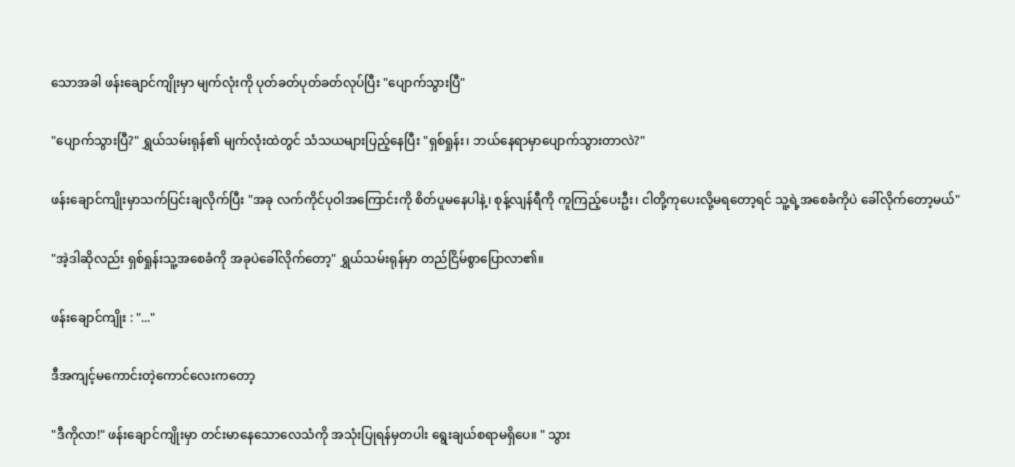သောအခါ ဖန်းချောင်ကျိုးမှာ မျက်လုံးကို ပုတ်ခတ်ပုတ်ခတ်လုပ်ပြီး "ပျောက်သွားပြီ"

"ပျောက်သွားပြီ?" ရွှယ်သမ်းရုန်၏ မျက်လုံးထဲတွင် သံသယများပြည့်နေပြီး "ရှစ်ရှုန်း၊ ဘယ်နေရာမှာပျောက်သွားတာလဲ?"

ဖန်းချောင်ကျိုးမှာသက်ပြင်းချလိုက်ပြီး "အခု လက်ကိုင်ပုဝါအကြောင်းကို စိတ်ပူမနေပါနဲ့၊ စုန့်လျန်ရီကို ကူကြည့်ပေးဦး၊ ငါတို့ကုပေးလို့မရတော့ရင် သူ့ရဲ့အစေခံကိုပဲ ခေါ်လိုက်တော့မယ်"

"အဲ့ဒါဆိုလည်း ရှစ်ရှုန်းသူ့အစေခံကို အခုပဲခေါ်လိုက်တော့" ရွှယ်သမ်းရုန်မှာ တည်ငြိမ်စွာပြောလာ၏။

ဖန်းချောင်ကျိုး : "..."

ဒီအကျင့်မကောင်းတဲ့ကောင်လေးကတော့

"ဒီကိုလာ!" ဖန်းချောင်ကျိုးမှာ တင်းမာနေသောလေသံကို အသုံးပြုရန်မှတပါး ရွေးချယ်စရာမရှိပေ။ " သွား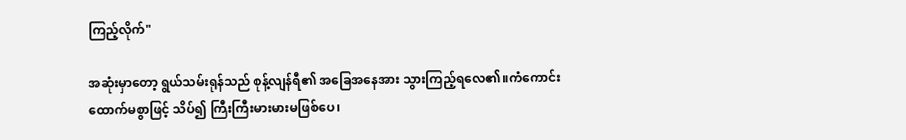ကြည့်လိုက်"

အဆုံးမှာတော့ ရွယ်သမ်းရုန်သည် စုန့်လျန်ရီ၏ အခြေအနေအား သွားကြည့်‌ရလေ၏။ကံကောင်းထောက်မစွာဖြင့် သိပ်၍ ကြီးကြီးမားမားမဖြစ်ပေ၊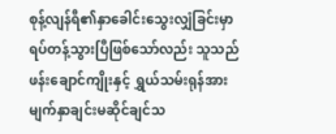စုန့်လျန်ရီ၏နှာခေါင်းသွေးလျှံခြင်းမှာ ရပ်တန့်သွားပြီဖြစ်သော်လည်း သူသည် ဖန်းချောင်ကျိုးနှင့် ရွှယ်သမ်းရုန်အားမျက်နှာချင်းမဆိုင်ချင်သ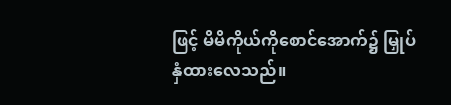ဖြင့် မိမိကိုယ်ကိုစောင်အောက်၌ မြှုပ်နှံထားလေသည်။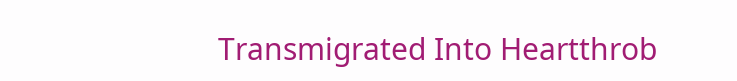Transmigrated Into Heartthrob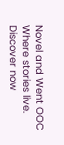Novel and Went OOC Where stories live. Discover now